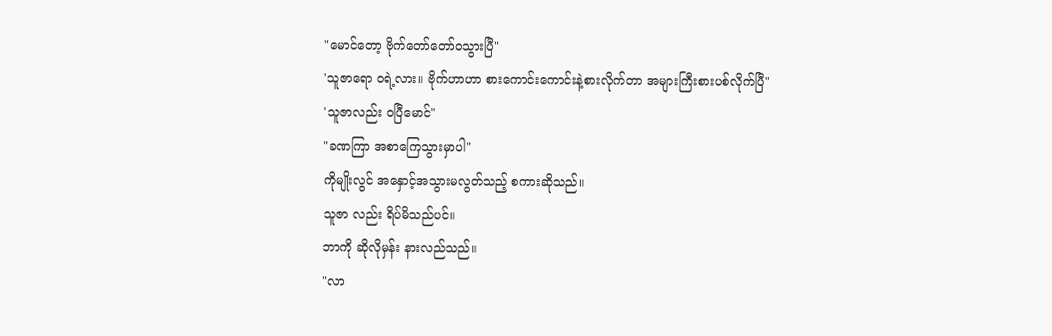"မောင်တော့ ဗိုက်တော်တော်ဝသွားပြီ"
'သူဇာရော ဝရဲ့လား။ ဗိုက်ဟာဟာ စားကောင်းကောင်းနဲ့စားလိုက်တာ အများကြီးစားပစ်လိုက်ပြီ"
'သူဇာလည်း ဝပြီမောင်"
"ခဏကြာ အစာကြေသွားမှာပါ"
ကိုမျိုးလွင် အနှောင့်အသွားမလွတ်သည့် စကားဆိုသည်။
သူဇာ လည်း ရိပ်မိသည်ပင်။
ဘာကို ဆိုလိုမှန်း နားလည်သည်။
"လာ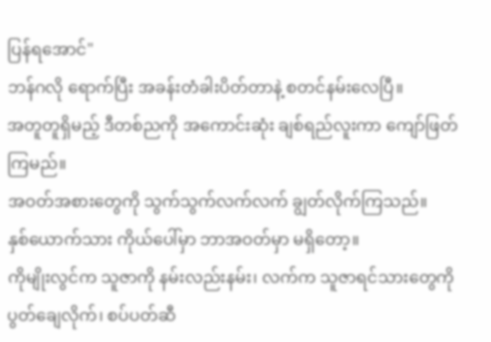ပြန်ရအောင်"
ဘန်ဂလို ရောက်ပြီး အခန်းတံခါးပိတ်တာနဲ့ စတင်နမ်းလေပြီ။
အတူတူရှိမည့် ဒီတစ်ညကို အကောင်းဆုံး ချစ်ရည်လူးကာ ကျော်ဖြတ်ကြမည်။
အဝတ်အစားတွေကို သွက်သွက်လက်လက် ချွတ်လိုက်ကြသည်။
နှစ်ယောက်သား ကိုယ်ပေါ်မှာ ဘာအဝတ်မှာ မရှိတော့။
ကိုမျိုးလွင်က သူဇာကို နမ်းလည်းနမ်း၊ လက်က သူဇာရင်သားတွေကို ပွတ်ချေလိုက်၊ စပ်ပတ်ဆီ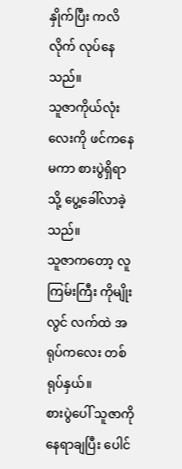နှိုက်ပြီး ကလိလိုက် လုပ်နေသည်။
သူဇာကိုယ်လုံးလေးကို ဖင်ကနေမကာ စားပွဲရှိရာသို့ ပွေ့ခေါ်လာခဲ့သည်။
သူဇာကတော့ လူကြမ်းကြီး ကိုမျိုးလွင် လက်ထဲ အရုပ်ကလေး တစ်ရုပ်နှယ်။
စားပွဲပေါ် သူဇာကို နေရာချပြီး ပေါင်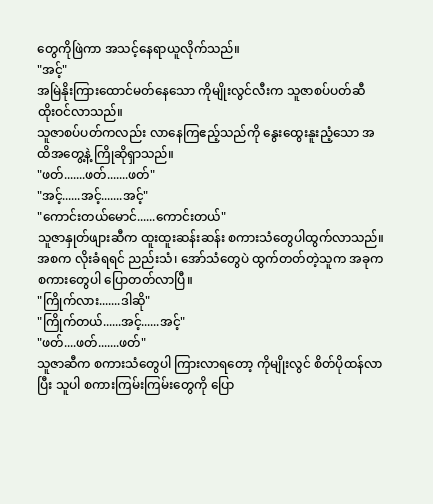တွေကိုဖြဲကာ အသင့်နေရာယူလိုက်သည်။
"အင့်"
အမြဲနိုးကြားထောင်မတ်နေသော ကိုမျိုးလွင်လီးက သူဇာစပ်ပတ်ဆီ ထိုးဝင်လာသည်။
သူဇာစပ်ပတ်ကလည်း လာနေကြဧည့်သည်ကို နွေးထွေးနူးညံ့သော အထိအတွေ့နဲ့ ကြိုဆိုရှာသည်။
"ဖတ်.......ဖတ်.......ဖတ်"
"အင့်......အင့်.......အင့်"
"ကောင်းတယ်မောင်......ကောင်းတယ်"
သူဇာနှုတ်ဖျားဆီက ထူးထူးဆန်းဆန်း စကားသံတွေပါထွက်လာသည်။
အစက လိုးခံရရင် ညည်းသံ၊ အော်သံတွေပဲ ထွက်တတ်တဲ့သူက အခုက စကားတွေပါ ပြောတတ်လာပြီ။
"ကြိုက်လား.......ဒါဆို"
"ကြိုက်တယ်......အင့်......အင့်"
"ဖတ်....ဖတ်.......ဖတ်"
သူဇာဆီက စကားသံတွေပါ ကြားလာရတော့ ကိုမျိုးလွင် စိတ်ပိုထန်လာပြီး သူပါ စကားကြမ်းကြမ်းတွေကို ပြော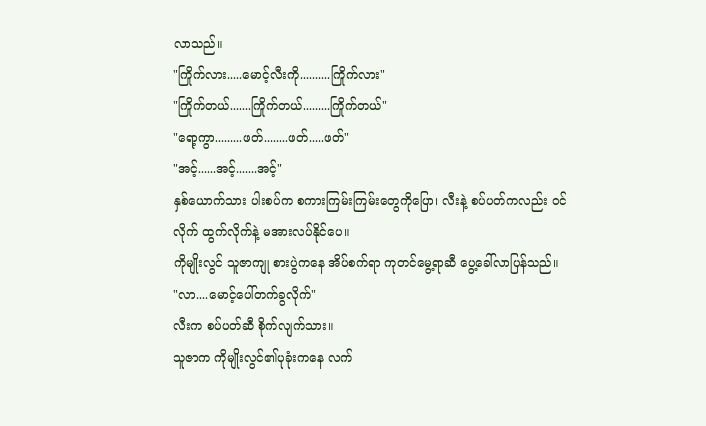လာသည်။
"ကြိုက်လား.....မောင့်လီးကို..........ကြိုက်လား"
"ကြိုက်တယ်.......ကြိုက်တယ်.........ကြိုက်တယ်"
"ရော့ကွာ.........ဖတ်........ဖတ်.....ဖတ်"
"အင့်......အင့်.......အင့်"
နှစ်ယောက်သား ပါးစပ်က စကားကြမ်းကြမ်းတွေကိုပြော၊ လီးနဲ့ စပ်ပတ်ကလည်း ဝင်လိုက် ထွက်လိုက်နဲ့ မအားလပ်နိုင်ပေ။
ကိုမျိုးလွင် သူဇာကျု စားပွဲကနေ အိပ်စက်ရာ ကုတင်မွေ့ရာဆီ ပွေ့ခေါ်လာပြန်သည်။
"လာ....မောင့်ပေါ်တက်ခွလိုက်"
လီးက စပ်ပတ်ဆီ စိုက်လျက်သား။
သူဇာက ကိုမျိုးလွင်၏ပုခုံးကနေ လက်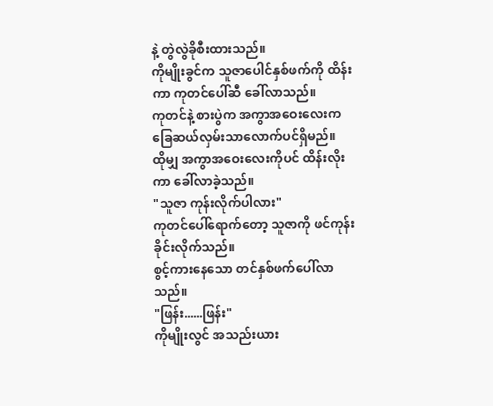နဲ့ တွဲလွဲခိုစီးထားသည်။
ကိုမျိုးခွင်က သူဇာပေါင်နှစ်ဖက်ကို ထိန်းကာ ကုတင်ပေါ်ဆီ ခေါ်လာသည်။
ကုတင်နဲ့ စားပွဲက အကွာအဝေးလေးက ခြေဆယ်လှမ်းသာလောက်ပင်ရှိမည်။
ထိုမျှ အကွာအဝေးလေးကိုပင် ထိန်းလိုးကာ ခေါ်လာခဲ့သည်။
"သူဇာ ကုန်းလိုက်ပါလား"
ကုတင်ပေါ်ရောက်တော့ သူဇာကို ဖင်ကုန်းခိုင်းလိုက်သည်။
စွင့်ကားနေသော တင်နှစ်ဖက်ပေါ်လာသည်။
"ဖြန်း......ဖြန်း"
ကိုမျိုးလွင် အသည်းယား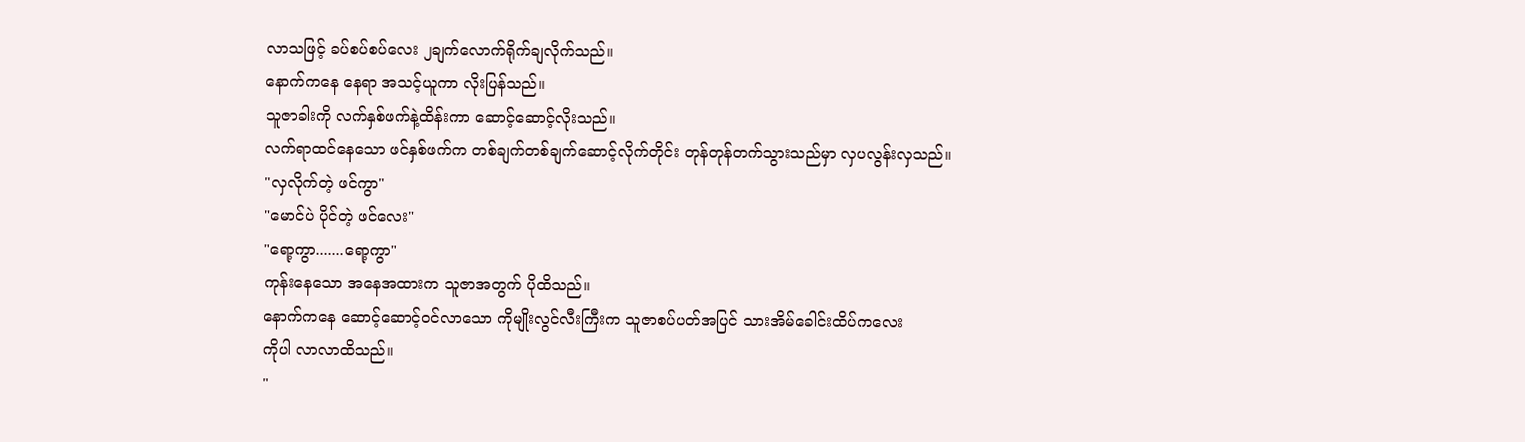လာသဖြင့် ခပ်စပ်စပ်လေး ၂ချက်လောက်ရိုက်ချလိုက်သည်။
နောက်ကနေ နေရာ အသင့်ယူကာ လိုးပြန်သည်။
သူဇာခါးကို လက်နှစ်ဖက်နဲ့ထိန်းကာ ဆောင့်ဆောင့်လိုးသည်။
လက်ရာထင်နေသော ဖင်နှစ်ဖက်က တစ်ချက်တစ်ချက်ဆောင့်လိုက်တိုင်း တုန်တုန်တက်သွားသည်မှာ လှပလွန်းလှသည်။
"လှလိုက်တဲ့ ဖင်ကွာ"
"မောင်ပဲ ပိုင်တဲ့ ဖင်လေး"
"ရော့ကွာ.......ရော့ကွာ"
ကုန်းနေသော အနေအထားက သူဇာအတွက် ပိုထိသည်။
နောက်ကနေ ဆောင့်ဆောင့်ဝင်လာသော ကိုမျိုးလွင်လီးကြီးက သူဇာစပ်ပတ်အပြင် သားအိမ်ခေါင်းထိပ်ကလေး
ကိုပါ လာလာထိသည်။
"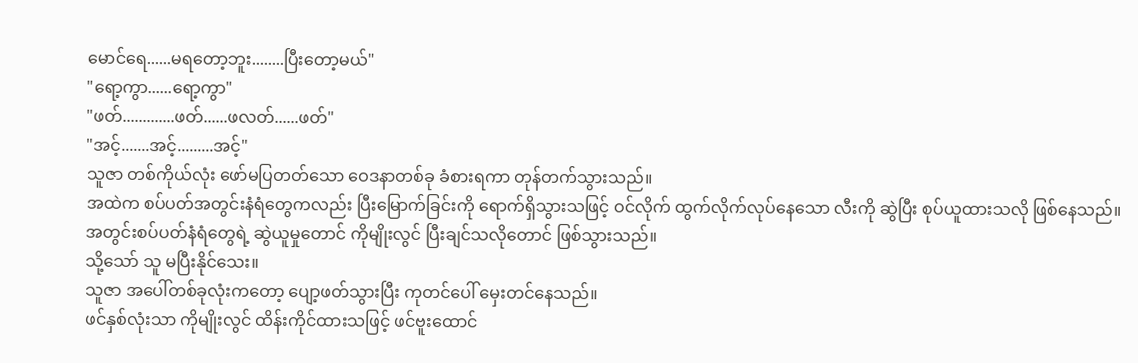မောင်ရေ......မရတော့ဘူး........ပြီးတော့မယ်"
"ရော့ကွာ......ရော့ကွာ"
"ဖတ်.............ဖတ်......ဖလတ်......ဖတ်"
"အင့်.......အင့်.........အင့်"
သူဇာ တစ်ကိုယ်လုံး ဖော်မပြတတ်သော ဝေဒနာတစ်ခု ခံစားရကာ တုန်တက်သွားသည်။
အထဲက စပ်ပတ်အတွင်းနံရံတွေကလည်း ပြီးမြောက်ခြင်းကို ရောက်ရှိသွားသဖြင့် ဝင်လိုက် ထွက်လိုက်လုပ်နေသော လီးကို ဆွဲပြီး စုပ်ယူထားသလို ဖြစ်နေသည်။
အတွင်းစပ်ပတ်နံရံတွေရဲ့ ဆွဲယူမှုတောင် ကိုမျိုးလွင် ပြီးချင်သလိုတောင် ဖြစ်သွားသည်။
သို့သော် သူ မပြီးနိုင်သေး။
သူဇာ အပေါ်တစ်ခုလုံးကတော့ ပျော့ဖတ်သွားပြီး ကုတင်ပေါ် မှေးတင်နေသည်။
ဖင်နှစ်လုံးသာ ကိုမျိုးလွင် ထိန်းကိုင်ထားသဖြင့် ဖင်ဗူးထောင်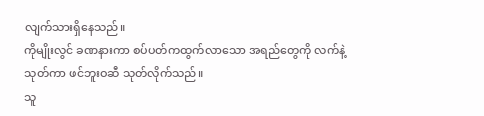လျက်သားရှိနေသည်။
ကိုမျိုးလွင် ခဏနားကာ စပ်ပတ်ကထွက်လာသော အရည်တွေကို လက်နဲ့သုတ်ကာ ဖင်ဘူးဝဆီ သုတ်လိုက်သည်။
သူ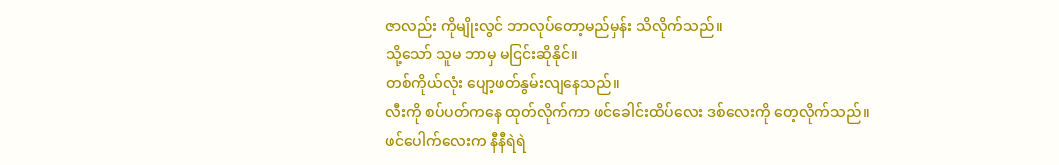ဇာလည်း ကိုမျိုးလွင် ဘာလုပ်တော့မည်မှန်း သိလိုက်သည်။
သို့သော် သူမ ဘာမှ မငြင်းဆိုနိုင်။
တစ်ကိုယ်လုံး ပျော့ဖတ်နွမ်းလျနေသည်။
လီးကို စပ်ပတ်ကနေ ထုတ်လိုက်ကာ ဖင်ခေါင်းထိပ်လေး ဒစ်လေးကို တေ့လိုက်သည်။
ဖင်ပေါက်လေးက နီနီရဲရဲ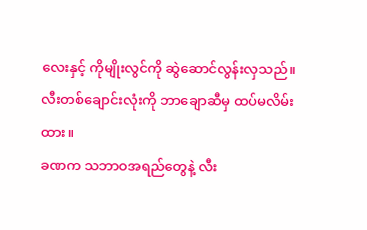လေးနှင့် ကိုမျိုးလွင်ကို ဆွဲဆောင်လွန်းလှသည်။
လီးတစ်ချောင်းလုံးကို ဘာချောဆီမှ ထပ်မလိမ်းထား။
ခဏက သဘာဝအရည်တွေနဲ့ လီး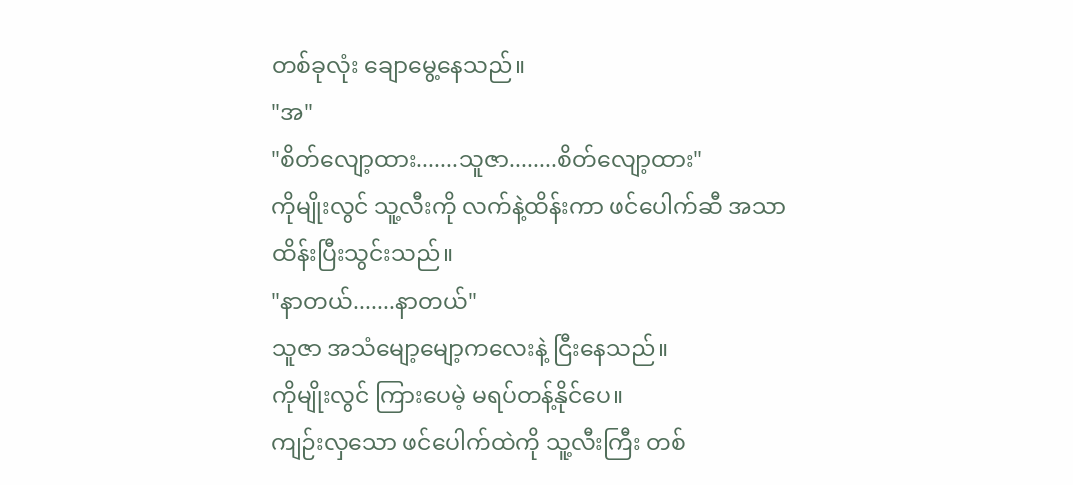တစ်ခုလုံး ချောမွေ့နေသည်။
"အ"
"စိတ်လျော့ထား.......သူဇာ........စိတ်လျော့ထား"
ကိုမျိုးလွင် သူ့လီးကို လက်နဲ့ထိန်းကာ ဖင်ပေါက်ဆီ အသာထိန်းပြီးသွင်းသည်။
"နာတယ်.......နာတယ်"
သူဇာ အသံမျော့မျော့ကလေးနဲ့ ငြီးနေသည်။
ကိုမျိုးလွင် ကြားပေမဲ့ မရပ်တန့်နိုင်ပေ။
ကျဉ်းလှသော ဖင်ပေါက်ထဲကို သူ့လီးကြီး တစ်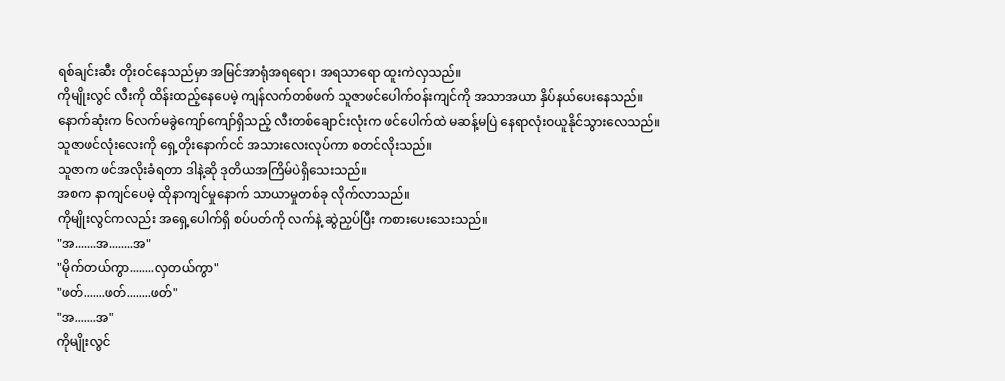ရစ်ချင်းဆီး တိုးဝင်နေသည်မှာ အမြင်အာရုံအရရော၊ အရသာရော ထူးကဲလှသည်။
ကိုမျိုးလွင် လီးကို ထိန်းထည့်နေပေမဲ့ ကျန်လက်တစ်ဖက် သူဇာဖင်ပေါက်ဝန်းကျင်ကို အသာအယာ နှိပ်နယ်ပေးနေသည်။
နောက်ဆုံးက ၆လက်မခွဲကျော်ကျော်ရှိသည့် လီးတစ်ချောင်းလုံးက ဖင်ပေါက်ထဲ မဆန့်မပြဲ နေရာလုံးဝယူနိုင်သွားလေသည်။
သူဇာဖင်လုံးလေးကို ရှေ့တိုးနောက်ငင် အသားလေးလုပ်ကာ စတင်လိုးသည်။
သူဇာက ဖင်အလိုးခံရတာ ဒါနဲ့ဆို ဒုတိယအကြိမ်ပဲရှိသေးသည်။
အစက နာကျင်ပေမဲ့ ထိုနာကျင်မှုနောက် သာယာမှုတစ်ခု လိုက်လာသည်။
ကိုမျိုးလွင်ကလည်း အရှေ့ပေါက်ရှိ စပ်ပတ်ကို လက်နဲ့ ဆွဲညှပ်ပြီး ကစားပေးသေးသည်။
"အ.......အ........အ"
"မိုက်တယ်ကွာ........လှတယ်ကွာ"
"ဖတ်.......ဖတ်........ဖတ်"
"အ.......အ"
ကိုမျိုးလွင်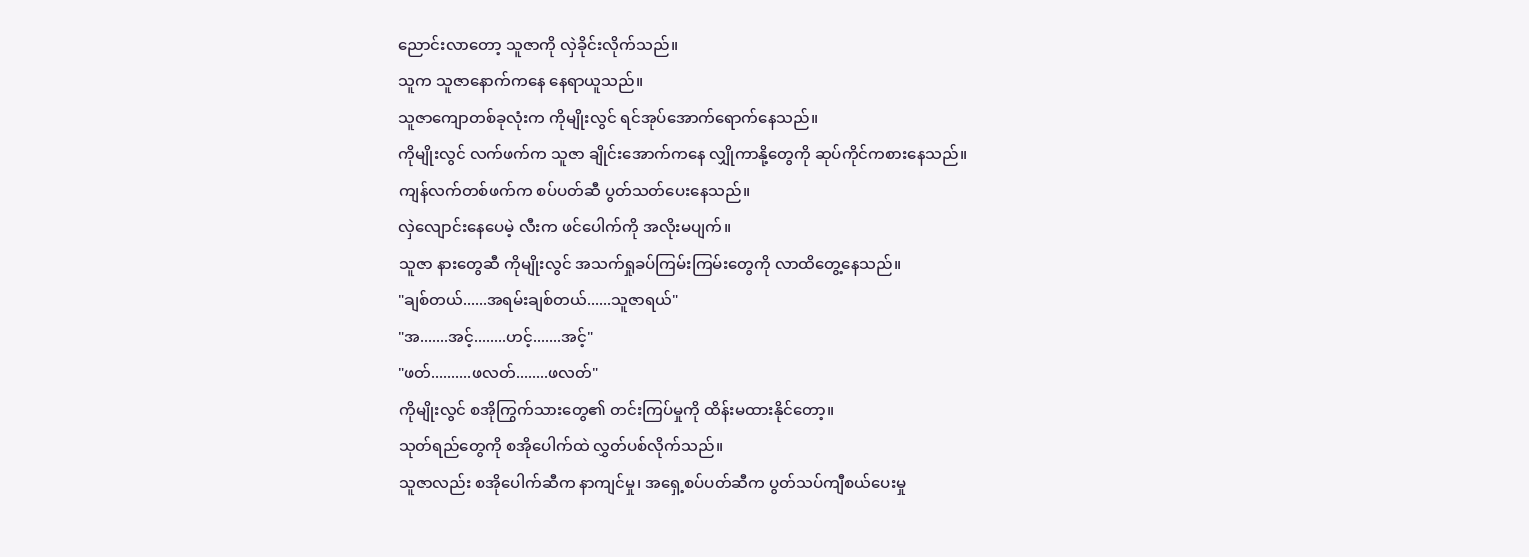ညောင်းလာတော့ သူဇာကို လှဲခိုင်းလိုက်သည်။
သူက သူဇာနောက်ကနေ နေရာယူသည်။
သူဇာကျောတစ်ခုလုံးက ကိုမျိုးလွင် ရင်အုပ်အောက်ရောက်နေသည်။
ကိုမျိုးလွင် လက်ဖက်က သူဇာ ချိုင်းအောက်ကနေ လျှိုကာနို့တွေကို ဆုပ်ကိုင်ကစားနေသည်။
ကျန်လက်တစ်ဖက်က စပ်ပတ်ဆီ ပွတ်သတ်ပေးနေသည်။
လှဲလျောင်းနေပေမဲ့ လီးက ဖင်ပေါက်ကို အလိုးမပျက်။
သူဇာ နားတွေဆီ ကိုမျိုးလွင် အသက်ရှုခပ်ကြမ်းကြမ်းတွေကို လာထိတွေ့နေသည်။
"ချစ်တယ်......အရမ်းချစ်တယ်......သူဇာရယ်"
"အ.......အင့်........ဟင့်.......အင့်"
"ဖတ်..........ဖလတ်........ဖလတ်"
ကိုမျိုးလွင် စအိုကြွက်သားတွေ၏ တင်းကြပ်မှုကို ထိန်းမထားနိုင်တော့။
သုတ်ရည်တွေကို စအိုပေါက်ထဲ လွှတ်ပစ်လိုက်သည်။
သူဇာလည်း စအိုပေါက်ဆီက နာကျင်မှု၊ အရှေ့စပ်ပတ်ဆီက ပွတ်သပ်ကျီစယ်ပေးမှု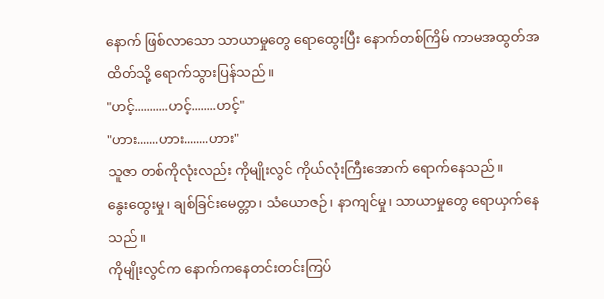နောက် ဖြစ်လာသော သာယာမှုတွေ ရောထွေးပြီး နောက်တစ်ကြိမ် ကာမအထွတ်အထိတ်သို့ ရောက်သွားပြန်သည်။
"ဟင့်...........ဟင့်........ဟင့်"
"ဟား.......ဟား........ဟား"
သူဇာ တစ်ကိုလုံးလည်း ကိုမျိုးလွင် ကိုယ်လုံးကြီးအောက် ရောက်နေသည်။
နွေးထွေးမှု၊ ချစ်ခြင်းမေတ္တာ၊ သံယောဇဉ်၊ နာကျင်မှု၊ သာယာမှုတွေ ရောယှက်နေသည်။
ကိုမျိုးလွင်က နောက်ကနေတင်းတင်းကြပ်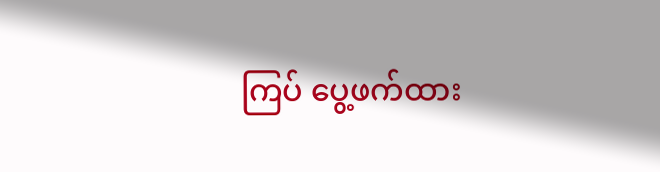ကြပ် ပွေ့ဖက်ထား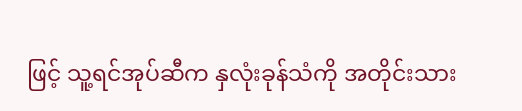ဖြင့် သူ့ရင်အုပ်ဆီက နှလုံးခုန်သံကို အတိုင်းသား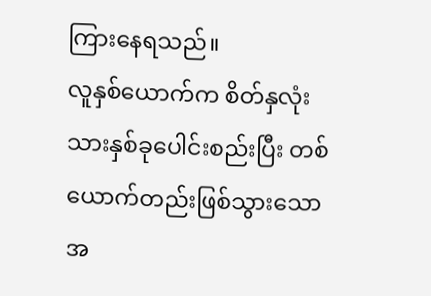ကြားနေရသည်။
လူနှစ်ယောက်က စိတ်နှလုံးသားနှစ်ခုပေါင်းစည်းပြီး တစ်ယောက်တည်းဖြစ်သွားသော အ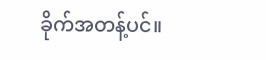ခိုက်အတန့်ပင်။